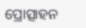ପ୍ରୋତ୍ସାହନ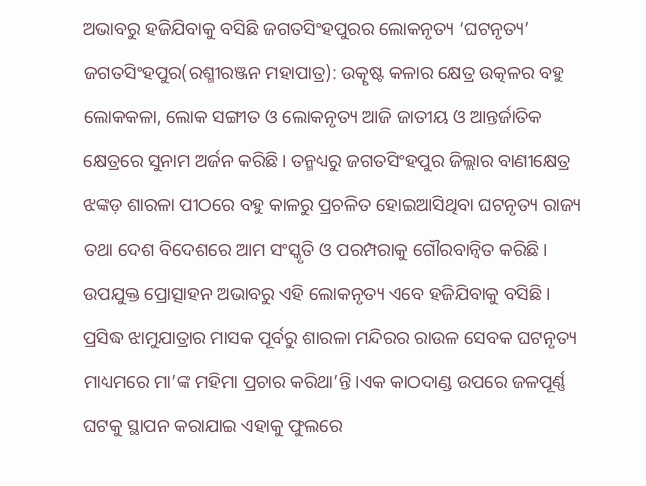ଅଭାବରୁ ହଜିଯିବାକୁ ବସିଛି ଜଗତସିଂହପୁରର ଲୋକନୃତ୍ୟ ‘ଘଟନୃତ୍ୟ’
ଜଗତସିଂହପୁର(ରଶ୍ମୀରଞ୍ଜନ ମହାପାତ୍ର): ଉତ୍କୃଷ୍ଟ କଳାର କ୍ଷେତ୍ର ଉତ୍କଳର ବହୁ ଲୋକକଳା, ଲୋକ ସଙ୍ଗୀତ ଓ ଲୋକନୃତ୍ୟ ଆଜି ଜାତୀୟ ଓ ଆନ୍ତର୍ଜାତିକ କ୍ଷେତ୍ରରେ ସୁନାମ ଅର୍ଜନ କରିଛି। ତନ୍ମଧ୍ୟରୁ ଜଗତସିଂହପୁର ଜିଲ୍ଲାର ବାଣୀକ୍ଷେତ୍ର ଝଙ୍କଡ଼ ଶାରଳା ପୀଠରେ ବହୁ କାଳରୁ ପ୍ରଚଳିତ ହୋଇଆସିଥିବା ଘଟନୃତ୍ୟ ରାଜ୍ୟ ତଥା ଦେଶ ବିଦେଶରେ ଆମ ସଂସ୍କୃତି ଓ ପରମ୍ପରାକୁ ଗୌରବାନ୍ୱିତ କରିଛି।
ଉପଯୁକ୍ତ ପ୍ରୋତ୍ସାହନ ଅଭାବରୁ ଏହି ଲୋକନୃତ୍ୟ ଏବେ ହଜିଯିବାକୁ ବସିଛି।
ପ୍ରସିଦ୍ଧ ଝାମୁଯାତ୍ରାର ମାସକ ପୂର୍ବରୁ ଶାରଳା ମନ୍ଦିରର ରାଉଳ ସେବକ ଘଟନୃତ୍ୟ ମାଧ୍ୟମରେ ମା’ଙ୍କ ମହିମା ପ୍ରଚାର କରିଥା’ନ୍ତି।ଏକ କାଠଦାଣ୍ଡ ଉପରେ ଜଳପୂର୍ଣ୍ଣ ଘଟକୁ ସ୍ଥାପନ କରାଯାଇ ଏହାକୁ ଫୁଲରେ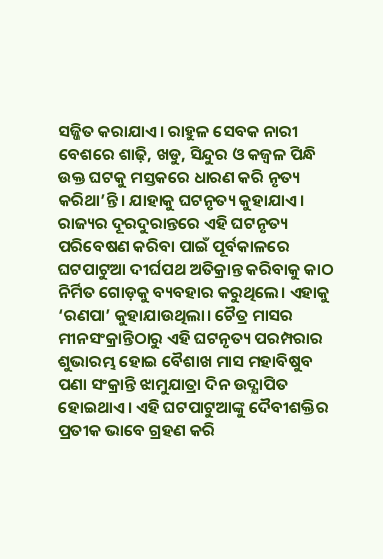ସଜ୍ଜିତ କରାଯାଏ। ରାହୁଳ ସେବକ ନାରୀ ବେଶରେ ଶାଢ଼ି, ଖଡୁ, ସିନ୍ଦୁର ଓ କଜ୍ୱଳ ପିନ୍ଧି ଉକ୍ତ ଘଟକୁ ମସ୍ତକରେ ଧାରଣ କରି ନୃତ୍ୟ କରିଥା’ନ୍ତି। ଯାହାକୁ ଘଟନୃତ୍ୟ କୁହାଯାଏ। ରାଜ୍ୟର ଦୂରଦୁରାନ୍ତରେ ଏହି ଘଟନୃତ୍ୟ ପରିବେଷଣ କରିବା ପାଇଁ ପୂର୍ବକାଳରେ ଘଟପାଟୁଆ ଦୀର୍ଘପଥ ଅତିକ୍ରାନ୍ତ କରିବାକୁ କାଠ ନିର୍ମିତ ଗୋଡ଼କୁ ବ୍ୟବହାର କରୁଥିଲେ। ଏହାକୁ ‘ରଣପା’ କୁହାଯାଉଥିଲା। ଚୈତ୍ର ମାସର ମୀନସଂକ୍ରାନ୍ତିଠାରୁ ଏହି ଘଟନୃତ୍ୟ ପରମ୍ପରାର ଶୁଭାରମ୍ଭ ହୋଇ ବୈଶାଖ ମାସ ମହାବିଷୁବ ପଣା ସଂକ୍ରାନ୍ତି ଝାମୁଯାତ୍ରା ଦିନ ଉଦ୍ଯାପିତ ହୋଇଥାଏ। ଏହି ଘଟପାଟୁଆଙ୍କୁ ଦୈବୀଶକ୍ତିର ପ୍ରତୀକ ଭାବେ ଗ୍ରହଣ କରି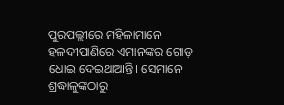ପୁରପଲ୍ଲୀରେ ମହିଳାମାନେ ହଳଦୀପାଣିରେ ଏମାନଙ୍କର ଗୋଡ଼ ଧୋଇ ଦେଇଥାଆନ୍ତି। ସେମାନେ ଶ୍ରଦ୍ଧାଳୁଙ୍କଠାରୁ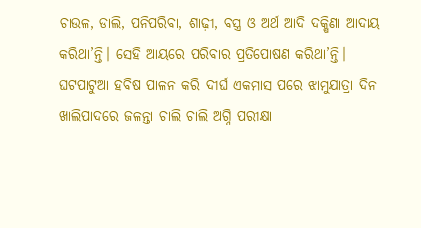ଚାଉଳ, ଡାଲି, ପନିପରିବା, ଶାଢ଼ୀ, ବସ୍ତ୍ର ଓ ଅର୍ଥ ଆଦି ଦକ୍ଷିଣା ଆଦାୟ କରିଥା’ନ୍ତି। ସେହି ଆୟରେ ପରିବାର ପ୍ରତିପୋଷଣ କରିଥା’ନ୍ତି।
ଘଟପାଟୁଆ ହବିଷ ପାଳନ କରି ଦୀର୍ଘ ଏକମାସ ପରେ ଝାମୁଯାତ୍ରା ଦିନ ଖାଲିପାଦରେ ଜଳନ୍ତା ଚାଲି ଚାଲି ଅଗ୍ନି ପରୀକ୍ଷା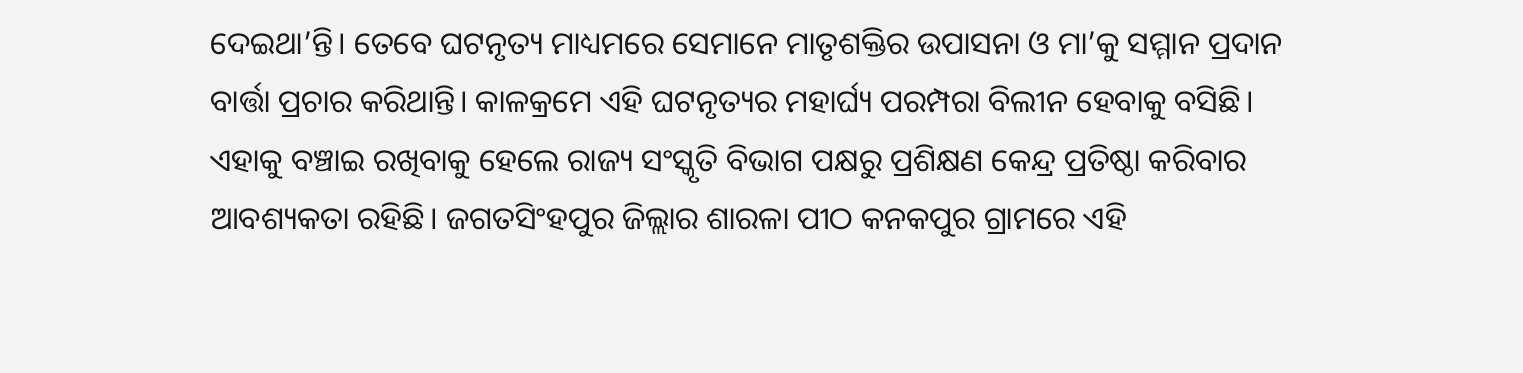ଦେଇଥା’ନ୍ତି। ତେବେ ଘଟନୃତ୍ୟ ମାଧ୍ୟମରେ ସେମାନେ ମାତୃଶକ୍ତିର ଉପାସନା ଓ ମା’କୁ ସମ୍ମାନ ପ୍ରଦାନ ବାର୍ତ୍ତା ପ୍ରଚାର କରିଥାନ୍ତି। କାଳକ୍ରମେ ଏହି ଘଟନୃତ୍ୟର ମହାର୍ଘ୍ୟ ପରମ୍ପରା ବିଲୀନ ହେବାକୁ ବସିଛି। ଏହାକୁ ବଞ୍ଚାଇ ରଖିବାକୁ ହେଲେ ରାଜ୍ୟ ସଂସ୍କୃତି ବିଭାଗ ପକ୍ଷରୁ ପ୍ରଶିକ୍ଷଣ କେନ୍ଦ୍ର ପ୍ରତିଷ୍ଠା କରିବାର ଆବଶ୍ୟକତା ରହିଛି। ଜଗତସିଂହପୁର ଜିଲ୍ଲାର ଶାରଳା ପୀଠ କନକପୁର ଗ୍ରାମରେ ଏହି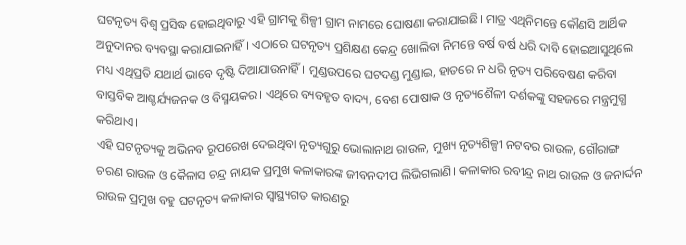ଘଟନୃତ୍ୟ ବିଶ୍ୱ ପ୍ରସିଦ୍ଧ ହୋଇଥିବାରୁ ଏହି ଗ୍ରାମକୁ ଶିଳ୍ପୀ ଗ୍ରାମ ନାମରେ ଘୋଷଣା କରାଯାଇଛି। ମାତ୍ର ଏଥିନିମନ୍ତେ କୌଣସି ଆର୍ଥିକ ଅନୁଦାନର ବ୍ୟବସ୍ଥା କରାଯାଇନାହିଁ। ଏଠାରେ ଘଟନୃତ୍ୟ ପ୍ରଶିକ୍ଷଣ କେନ୍ଦ୍ର ଖୋଲିବା ନିମନ୍ତେ ବର୍ଷ ବର୍ଷ ଧରି ଦାବି ହୋଇଆସୁଥିଲେ ମଧ୍ୟ ଏଥିପ୍ରତି ଯଥାର୍ଥ ଭାବେ ଦୃଷ୍ଟି ଦିଆଯାଉନାହିଁ। ମୁଣ୍ଡଉପରେ ଘଟଦଣ୍ଡ ମୁଣ୍ଡାଇ, ହାତରେ ନ ଧରି ନୃତ୍ୟ ପରିବେଷଣ କରିବା ବାସ୍ତବିକ ଆଶ୍ଚର୍ଯ୍ୟଜନକ ଓ ବିସ୍ମୟକର। ଏଥିରେ ବ୍ୟବହୃତ ବାଦ୍ୟ, ବେଶ ପୋଷାକ ଓ ନୃତ୍ୟଶୈଳୀ ଦର୍ଶକଙ୍କୁ ସହଜରେ ମନ୍ତ୍ରମୁଗ୍ଧ କରିଥାଏ।
ଏହି ଘଟନୃତ୍ୟକୁ ଅଭିନବ ରୂପରେଖ ଦେଇଥିବା ନୃତ୍ୟଗୁରୁ ଭୋଲାନାଥ ରାଉଳ, ମୁଖ୍ୟ ନୃତ୍ୟଶିଳ୍ପୀ ନଟବର ରାଉଳ, ଗୌରାଙ୍ଗ ଚରଣ ରାଉଳ ଓ କୈଳାସ ଚନ୍ଦ୍ର ନାୟକ ପ୍ରମୁଖ କଳାକାରଙ୍କ ଜୀବନଦୀପ ଲିଭିଗଲାଣି। କଳାକାର ରବୀନ୍ଦ୍ର ନାଥ ରାଉଳ ଓ ଜନାର୍ଦ୍ଦନ ରାଉଳ ପ୍ରମୁଖ ବହୁ ଘଟନୃତ୍ୟ କଳାକାର ସ୍ୱାସ୍ଥ୍ୟଗତ କାରଣରୁ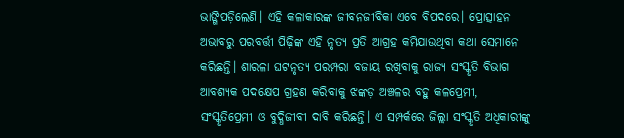ଭାଙ୍ଗିପଡ଼ିଲେଣି। ଏହି କଳାକାରଙ୍କ ଜୀବନଜୀବିକା ଏବେ ବିପଦରେ। ପ୍ରୋତ୍ସାହନ ଅଭାବରୁ ପରବର୍ତ୍ତୀ ପିଢ଼ିଙ୍କ ଏହି ନୃତ୍ୟ ପ୍ରତି ଆଗ୍ରହ କମିଯାଉଥିବା କଥା ସେମାନେ କରିଛନ୍ତି। ଶାରଳା ଘଟନୃତ୍ୟ ପରମ୍ପରା ବଜାୟ ରଖିବାକୁ ରାଜ୍ୟ ସଂସ୍କୃତି ବିଭାଗ ଆବଶ୍ୟକ ପଦକ୍ଷେପ ଗ୍ରହଣ କରିବାକୁ ଝଙ୍କଡ଼ ଅଞ୍ଚଳର ବହୁ କଳପ୍ରେମୀ, ସଂସ୍କୃତିପ୍ରେମୀ ଓ ବୁଦ୍ଧିଜୀବୀ ଦାବି କରିଛନ୍ତି। ଏ ସମ୍ପର୍କରେ ଜିଲ୍ଲା ସଂସ୍କୃତି ଅଧିକାରୀଙ୍କୁ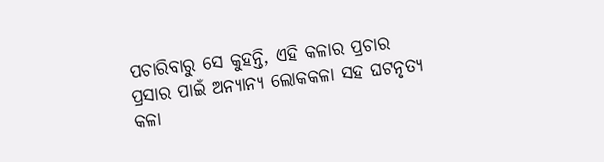ପଚାରିବାରୁ ସେ କୁହନ୍ତି, ଏହି କଳାର ପ୍ରଚାର ପ୍ରସାର ପାଇଁ ଅନ୍ୟାନ୍ୟ ଲୋକକଳା ସହ ଘଟନୃତ୍ୟ କଳା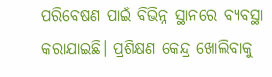ପରିବେଷଣ ପାଇଁ ବିଭିନ୍ନ ସ୍ଥାନରେ ବ୍ୟବସ୍ଥା କରାଯାଇଛି। ପ୍ରଶିକ୍ଷଣ କେନ୍ଦ୍ର ଖୋଲିବାକୁ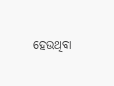ହେଉଥିବା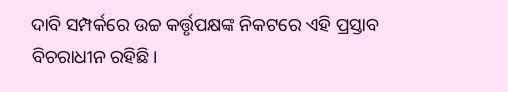ଦାବି ସମ୍ପର୍କରେ ଉଚ୍ଚ କର୍ତ୍ତୃପକ୍ଷଙ୍କ ନିକଟରେ ଏହି ପ୍ରସ୍ତାବ ବିଚରାଧୀନ ରହିଛି।